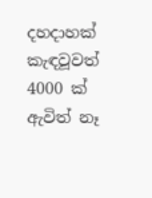දහදාහක් කැඳවූවත් 4000 ක් ඇවිත් නෑ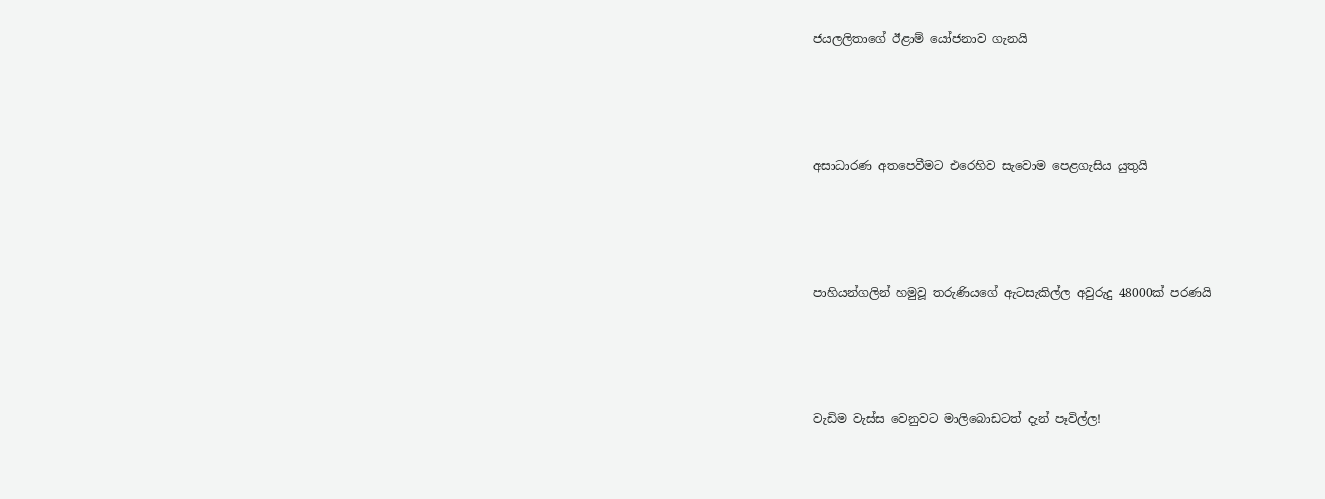ජයලලිතාගේ ඊළාම් යෝජනාව ගැනයි




අසාධාරණ අතපෙවීමට එරෙහිව සැවොම පෙළගැසිය යුතුයි




පාහියන්ගලින් හමුවූ තරුණියගේ ඇටසැකිල්ල අවුරුදු 48000ක් පරණයි




වැඩිම වැස්ස වෙනුවට මාලිබොඩටත් දැන් පෑවිල්ල!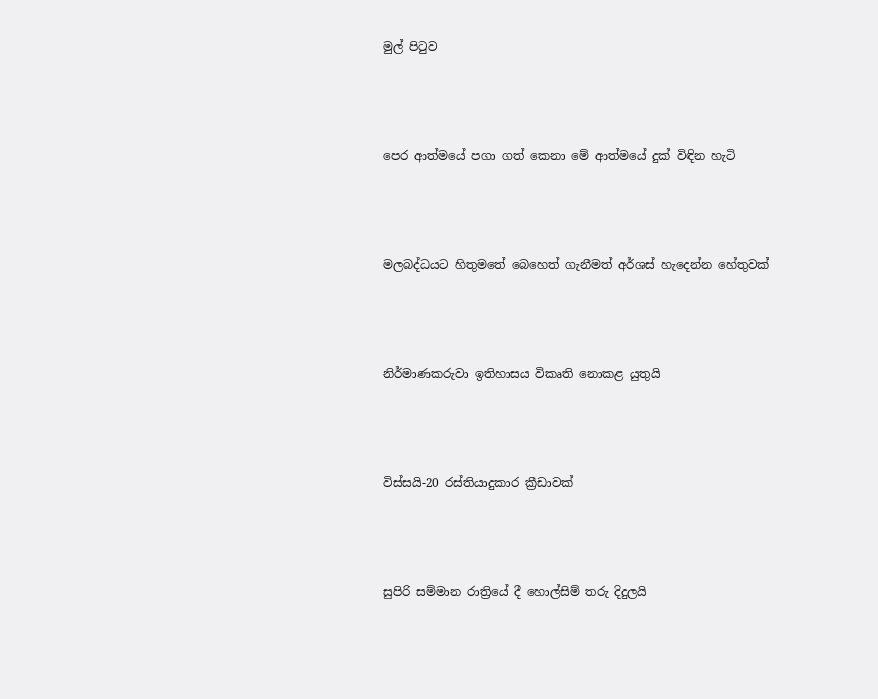මුල් පිටුව




පෙර ආත්මයේ පගා ගත් කෙනා මේ ආත්මයේ දුක් විඳින හැටි




මලබද්ධයට හිතුමතේ බෙහෙත් ගැනීමත් අර්ශස් හැදෙන්න හේතුවක්




නිර්මාණකරුවා ඉතිහාසය විකෘති නොකළ යුතුයි




විස්සයි-20 රස්තියාදුකාර ක්‍රීඩාවක්




සුපිරි සම්මාන රාත්‍රියේ දී හොල්සිම් තරු දිදුලයි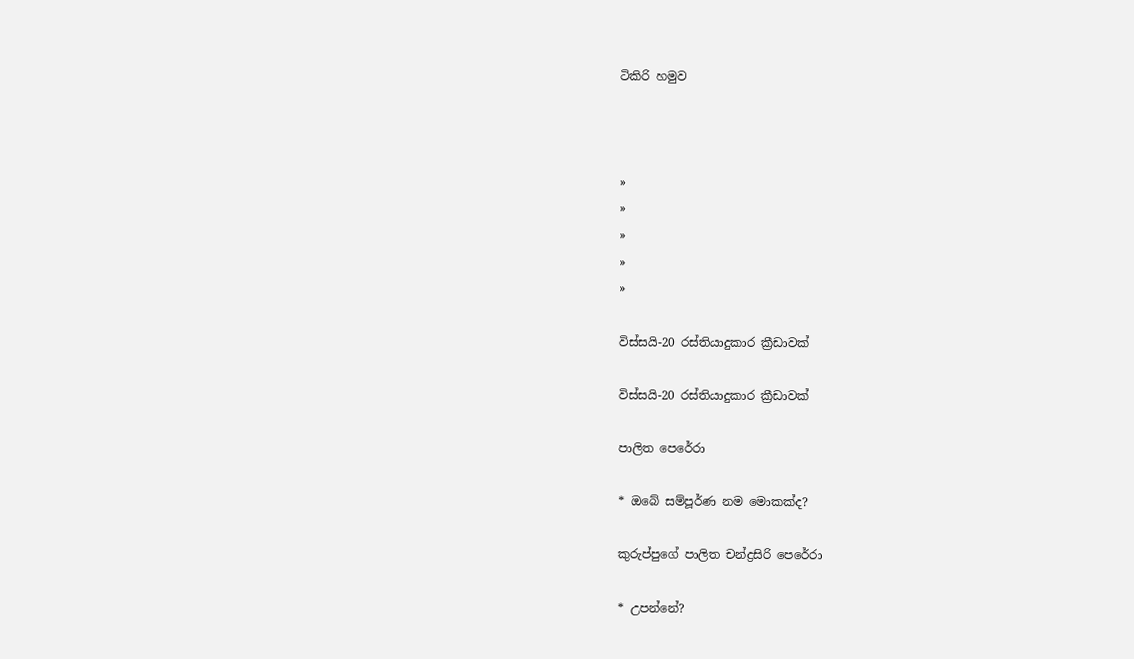ටිකිරි හමුව



»
»
»
»
»

විස්සයි-20 රස්තියාදුකාර ක්‍රීඩාවක්

විස්සයි-20 රස්තියාදුකාර ක්‍රීඩාවක්

පාලිත පෙරේරා

* ඔබේ සම්පූර්ණ නම මොකක්ද?

කුරුප්පුගේ පාලිත චන්ද්‍රසිරි පෙරේරා

* උපන්නේ?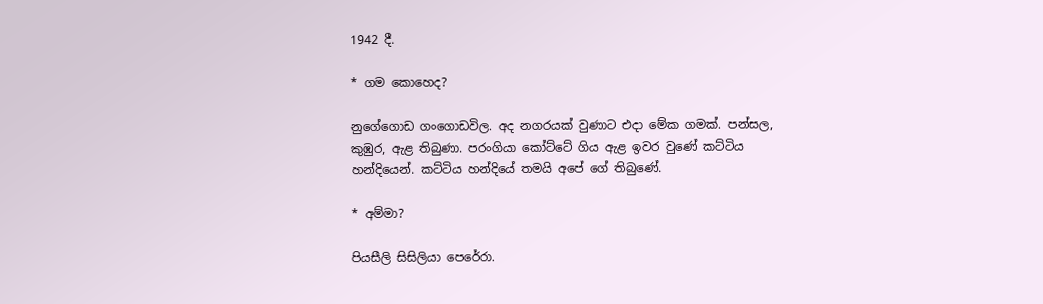1942 දී.

* ගම කොහෙද?

නුගේගොඩ ගංගොඩවිල. අද නගරයක් වුණාට එදා මේක ගමක්. පන්සල, කුඹුර, ඇළ තිබුණා. පරංගියා කෝට්ටේ ගිය ඇළ ඉවර වුණේ කට්ටිය හන්දියෙන්. කට්ටිය හන්දියේ තමයි අපේ ගේ තිබුණේ.

* අම්මා?

පියසීලි සිසිලියා පෙරේරා.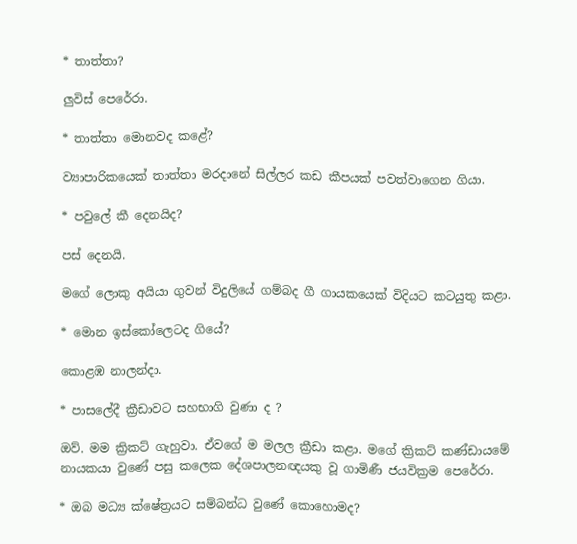* තාත්තා?

ලුවිස් පෙරේරා.

* තාත්තා මොනවද කළේ?

ව්‍යාපාරිකයෙක් තාත්තා මරදානේ සිල්ලර කඩ කීපයක් පවත්වාගෙන ගියා.

* පවුලේ කී දෙනයිද?

පස් දෙනයි.

මගේ ලොකු අයියා ගුවන් විදුලියේ ගම්බද ගී ගායකයෙක් විදියට කටයුතු කළා.

* මොන ඉස්කෝලෙටද ගියේ?

කොළඹ නාලන්දා‍.

* පාසලේදී ක්‍රීඩාවට සහභාගි වුණා ද ?

ඔව්. මම ක්‍රිකට් ගැහුවා. ඒවගේ ම මලල ක්‍රීඩා කළා. මගේ ක්‍රිකට් කණ්ඩායමේ නායකයා වුණේ පසු කලෙක දේශපාලනඥයකු වූ ගාමිණී ජයවික්‍රම පෙරේරා.

* ඔබ මධ්‍ය ක්ෂේත්‍රයට සම්බන්ධ වුණේ කොහොමද?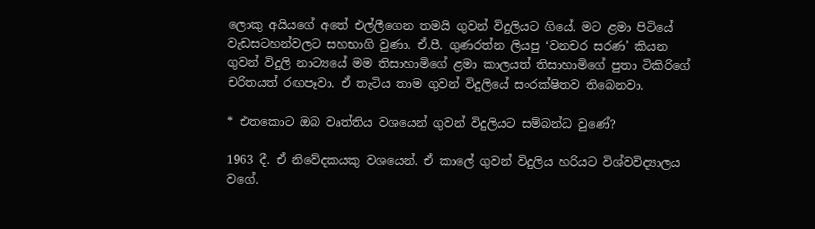ලොකු අයියගේ අතේ එල්ලීගෙන තමයි ගුවන් විදුලියට ගියේ. මට ළමා පිටියේ වැඩසටහන්වලට සහභාගි වුණා. ඒ.පී. ගුණරත්න ලියපු ‘වනචර සරණ’ කියන ගුවන් විදුලි නාට්‍යයේ මම තිසාහාමිගේ ළමා කාලයත් තිසාහාමිගේ පුතා ටිකිරිගේ චරිතයත් රඟපෑවා. ඒ තැටිය තාම ගුවන් විදුලියේ සංරක්ෂිතව තිබෙනවා.

* එතකොට ඔබ වෘත්තිය වශයෙන් ගුවන් විදුලියට සම්බන්ධ වුණේ?

1963 දී. ඒ නිවේදකයකු වශයෙන්. ඒ කාලේ ගුවන් විදුලිය හරියට විශ්වවිද්‍යාලය වගේ.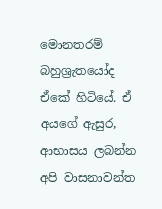මොනතරම් බහුශ්‍රැතයෝද ඒකේ හිටියේ. ඒ අයගේ ඇසුර, ආභාසය ලබන්න අපි වාසනාවන්ත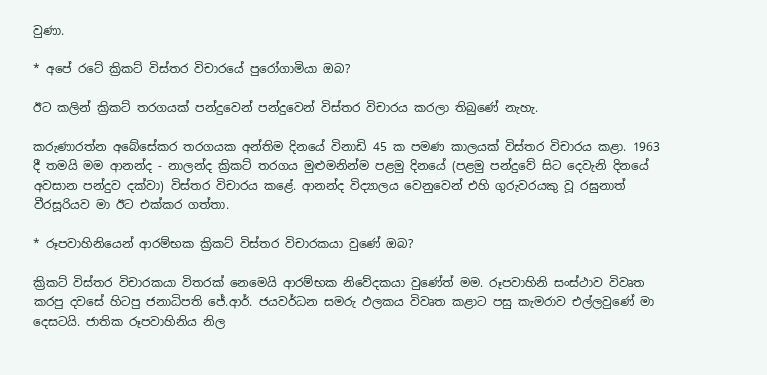වුණා.

* අපේ රටේ ක්‍රිකට් විස්තර විචාරයේ පුරෝගාමියා ඔබ?

ඊට කලින් ක්‍රිකට් තරගයක් පන්දුවෙන් පන්දුවෙන් විස්තර විචාරය කරලා තිබුණේ නැහැ.

කරුණාරත්න අබේසේකර තරගයක අන්තිම දිනයේ විනාඩි 45 ක පමණ කාලයක් විස්තර විචාරය කළා. 1963 දී තමයි මම ආනන්ද - නාලන්ද ක්‍රිකට් තරගය මුළුමනින්ම පළමු දිනයේ (පළමු පන්දුවේ සිට දෙවැනි දිනයේ අවසාන පන්දුව දක්වා) විස්තර විචාරය කළේ. ආනන්ද විද්‍යාලය වෙනුවෙන් එහි ගුරුවරයකු වූ රඝුනාත් වීරසූරියව මා ඊට එක්කර ගත්තා.

* රූපවාහිනියෙන් ආරම්භක ක්‍රිකට් විස්තර විචාරකයා වුණේ ඔබ?

ක්‍රිකට් විස්තර විචාරකයා විතරක් නෙමෙයි ආරම්භක නිවේදකයා වුණේත් මම. රූපවාහිනි සංස්ථාව විවෘත කරපු දවසේ හිටපු ජනාධිපති ජේ.ආර්. ජයවර්ධන සමරු ඵලකය විවෘත කළාට පසු කැමරාව එල්ලවුණේ මා දෙසටයි. ජාතික රූපවාහිනිය නිල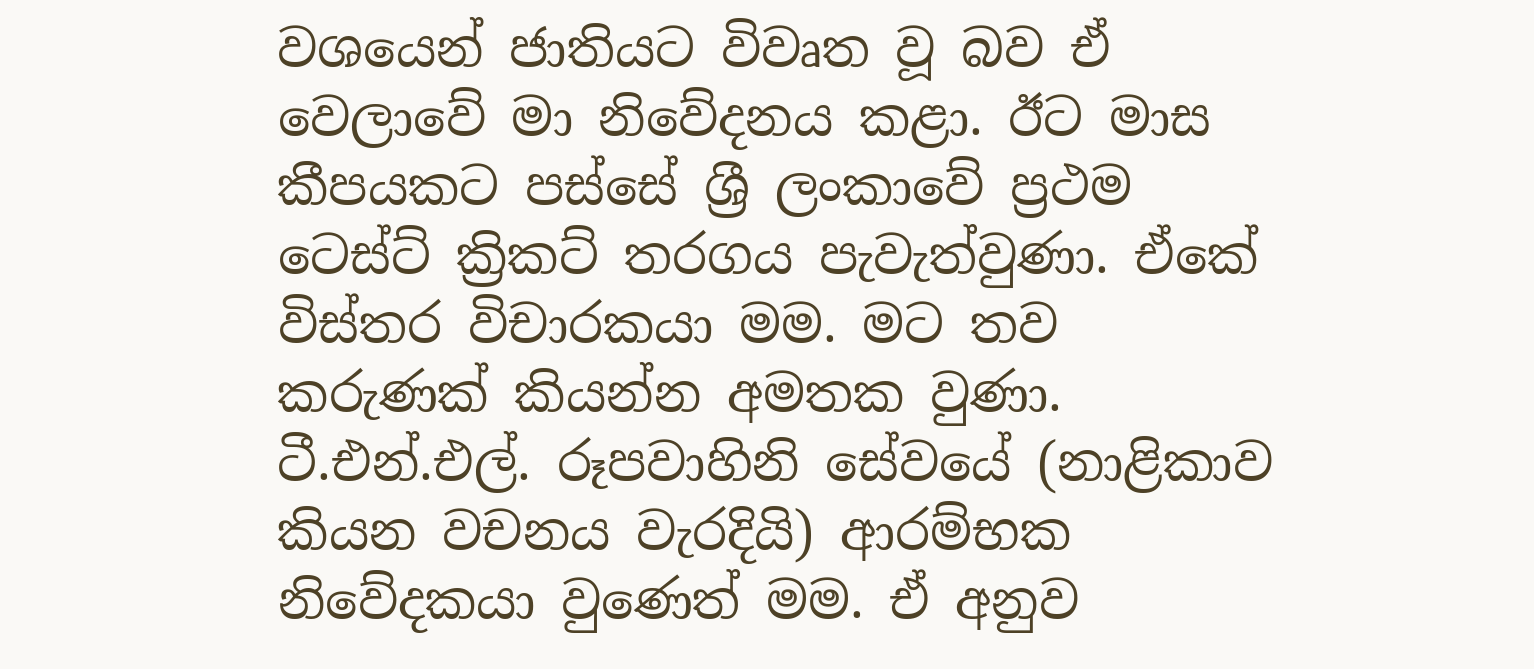වශයෙන් ජාතියට විවෘත වූ බව ඒ වෙලාවේ මා නිවේදනය කළා. ඊට මාස කීපයකට පස්සේ ශ්‍රී ලංකාවේ ප්‍රථම ටෙස්ට් ක්‍රිකට් තරගය පැවැත්වුණා. ඒකේ විස්තර විචාරකයා මම. මට තව කරුණක් කියන්න අමතක වුණා. ටී.එන්.එල්. රූපවාහිනි සේවයේ (නාළිකාව කියන වචනය වැරදියි) ආරම්භක නිවේදකයා වුණෙත් මම. ඒ අනුව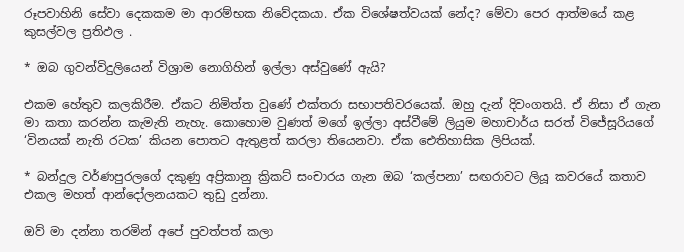රූපවාහිනි සේවා දෙකකම මා ආරම්භක නිවේදකයා. ඒක විශේෂත්වයක් නේද? මේවා පෙර ආත්මයේ කළ කුසල්වල ප්‍රතිඵල .

* ඔබ ගුවන්විදුලියෙන් විශ්‍රාම නොගිහින් ඉල්ලා අස්වුණේ ඇයි?

එකම හේතුව කලකිරීම. ඒකට නිමිත්ත වුණේ එක්තරා සභාපතිවරයෙක්. ඔහු දැන් දිවංගතයි. ඒ නිසා ඒ ගැන මා කතා කරන්න කැමැති නැහැ. කොහොම වුණත් මගේ ඉල්ලා අස්වීමේ ලියුම මහාචාර්ය සරත් විජේසූරියගේ ‘විනයක් නැති රටක’ කියන පොතට ඇතුළත් කරලා තියෙනවා. ඒක ඓතිහාසික ලිපියක්.

* බන්දුල වර්ණපුරලගේ දකුණු අප්‍රිකානු ක්‍රිකට් සංචාරය ගැන ඔබ ‘කල්පනා’ සඟරාවට ලියූ කවරයේ කතාව එකල මහත් ආන්දෝලනයකට තුඩු දුන්නා.

ඔව් මා දන්නා තරමින් අපේ පුවත්පත් කලා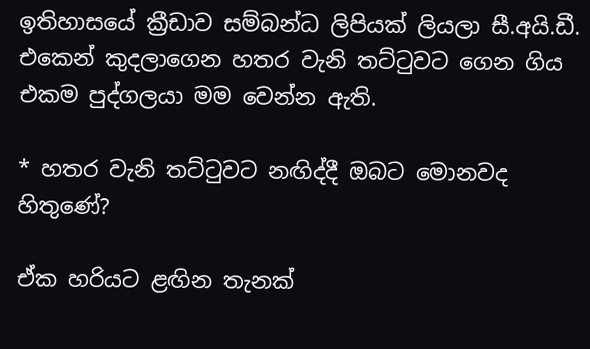ඉතිහාසයේ ක්‍රීඩාව සම්බන්ධ ලිපියක් ලියලා සී.අයි.ඩී. එකෙන් කුදලාගෙන හතර වැනි තට්ටුවට ගෙන ගිය එකම පුද්ගලයා මම වෙන්න ඇති.

* හතර වැනි තට්ටුවට නඟිද්දී ඔබට මොනවද හිතුණේ?

ඒක හරියට ළඟින තැනක්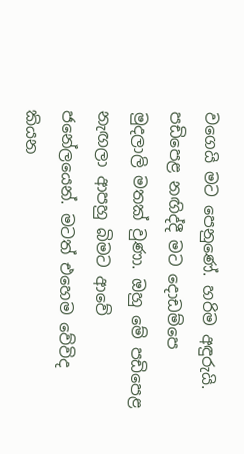වගෙයි මට පෙනුණේ. හරිම අඳුරුයි. පඩිපෙළ නඟිද්දී මට දොඩම්පෙ මුදලාලි මතක් වුණා. ඔහු මේ පඩිපෙළ නැඟලා ආපහු බිමට ආවේ ජනේලයෙන්. මටත් එහෙම වේවිද කියන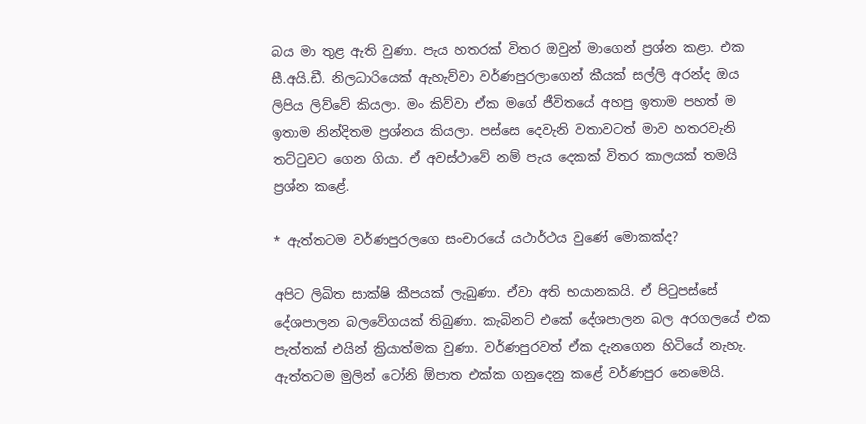බය මා තුළ ඇති වුණා. පැය හතරක් විතර ඔවුන් මාගෙන් ප්‍රශ්න කළා. එක සී.අයි.ඩී. නිලධාරියෙක් ඇහැව්වා වර්ණපුරලාගෙන් කීයක් සල්ලි අරන්ද ඔය ලිපිය ලිව්වේ කියලා. මං කිව්වා ඒක මගේ ජීවිතයේ අහපු ඉතාම පහත් ම ඉතාම නින්දිතම ප්‍රශ්නය කියලා. පස්සෙ දෙවැනි වතාවටත් මාව හතරවැනි තට්ටුවට ගෙන ගියා. ඒ අවස්ථාවේ නම් පැය දෙකක් විතර කාලයක් තමයි ප්‍රශ්න කළේ.

* ඇත්තටම වර්ණපුරලගෙ සංචාරයේ යථාර්ථය වුණේ මොකක්ද?

අපිට ලිඛිත සාක්ෂි කීපයක් ලැබුණා. ඒවා අති භයානකයි. ඒ පිටුපස්සේ දේශපාලන බලවේගයක් තිබුණා. කැබිනට් එකේ දේශපාලන බල අරගලයේ එක පැත්තක් එයින් ක්‍රියාත්මක වුණා. වර්ණපුරවත් ඒක දැනගෙන හිටියේ නැහැ. ඇත්තටම මුලින් ටෝනි ඕපාත එක්ක ගනුදෙනු කළේ වර්ණපුර නෙමෙයි.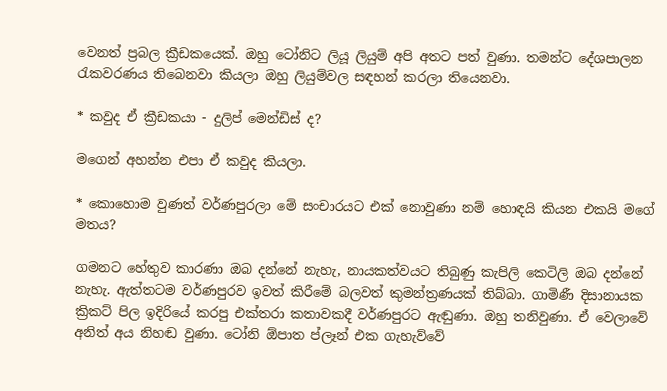වෙනත් ප්‍රබල ක්‍රීඩකයෙක්. ඔහු ටෝනිට ලියූ ලියුම් අපි අතට පත් වුණා. තමන්ට දේශපාලන රැකවරණය තිබෙනවා කියලා ඔහු ලියුම්වල සඳහන් කරලා තියෙනවා.

* කවුද ඒ ක්‍රීඩකයා - දුලිප් මෙන්ඩිස් ද?

මගෙන් අහන්න එපා ඒ කවුද කියලා.

* කොහොම වුණත් වර්ණපුරලා මේ සංචාරයට එක් නොවුණා නම් හොඳයි කියන එකයි මගේ මතය?

ගමනට හේතුව කාරණා ඔබ දන්නේ නැහැ, නායකත්වයට තිබුණු කැපිලි කෙටිලි ඔබ දන්නේ නැහැ. ඇත්තටම වර්ණපුරව ඉවත් කිරීමේ බලවත් කුමන්ත්‍රණයක් තිබ්බා. ගාමිණී දිසානායක ක්‍රිකට් පිල ඉදිරියේ කරපු එක්තරා කතාවකදී වර්ණපුරට ඇඬුණා. ඔහු තනිවුණා. ඒ වෙලාවේ අනිත් අය නිහඬ වුණා. ටෝනි ඕපාත ප්ලෑන් එක ගැහැව්වේ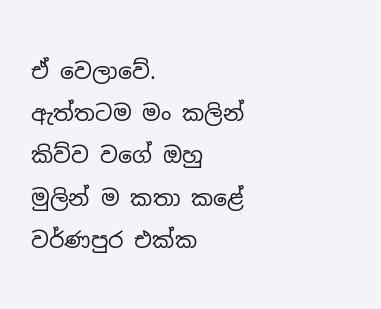ඒ වෙලාවේ. ඇත්තටම මං කලින් ‍ කිව්ව වගේ ඔහු මුලින් ම කතා කළේ වර්ණපුර එක්ක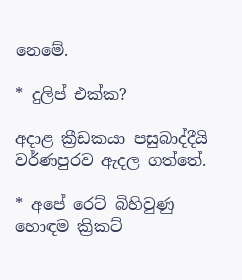නෙමේ.

* දුලිප් එක්ක?

අදාළ ක්‍රීඩකයා පසුබාද්දීයි වර්ණපුරව ඇදල ගත්තේ‍.

* අපේ ර‍ෙට් බිහිවුණු හොඳම ක්‍රිකට්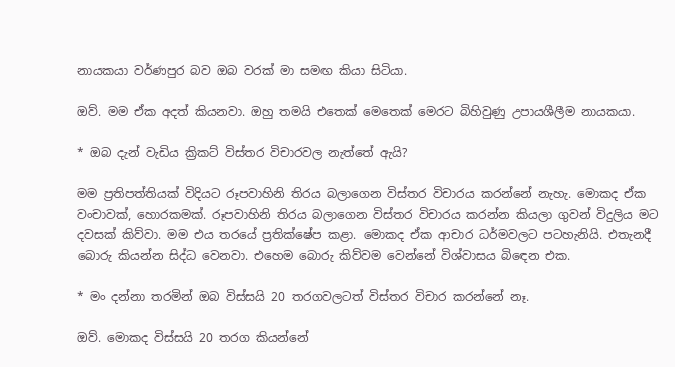නායකයා වර්ණපුර බව ඔබ වරක් මා සමඟ කියා සිටියා.

ඔව්. මම ඒක අදත් කියනවා. ඔහු තමයි එතෙක් මෙතෙක් මෙරට බිහිවුණු උපායශීලීම නායකයා.

* ඔබ දැන් වැඩිය ක්‍රිකට් විස්තර විචාරවල නැත්තේ ඇයි?

මම ප්‍රතිපත්තියක් විදියට රූපවාහිනි තිරය බලාගෙන විස්තර විචාරය කරන්නේ නැහැ. මොකද ඒක වංචාවක්, හොරකමක්. රූපවාහිනි තිරය බලාගෙන විස්තර විචාරය කරන්න කියලා ගුවන් විදුලිය මට දවසක් කිව්වා. මම එය තරයේ ප්‍රතික්ෂේප කළා. මොකද ඒක ආචාර ධර්මවලට පටහැනියි. එතැනදී බොරු කියන්න සිද්ධ වෙනවා. එහෙම බොරු කිව්වම ‍වෙන්නේ විශ්වාසය බි‍ඳෙන එක.

* මං දන්නා තරමින් ඔබ විස්සයි 20 තරගවලටත් විස්තර විචාර කරන්නේ නෑ.

ඔව්. මොකද විස්සයි 20 තරග කියන්නේ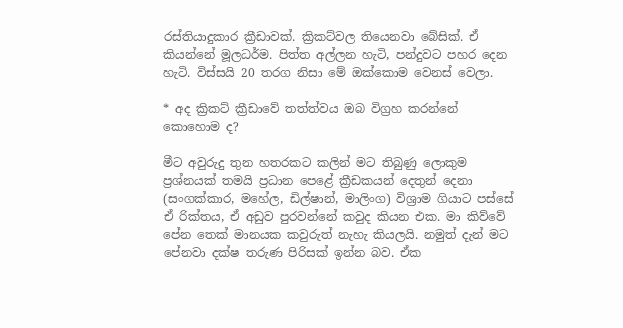රස්තියාදුකාර ක්‍රීඩාවක්. ක්‍රිකට්වල තියෙනවා බේසික්. ඒ කියන්නේ මූලධර්ම. පිත්ත අල්ලන හැටි, පන්දුවට පහර දෙන හැටි. විස්සයි 20 තරග නිසා මේ ඔක්කොම වෙනස් වෙලා.

* අද ක්‍රිකට් ක්‍රීඩාවේ තත්ත්වය ඔබ විග්‍රහ කරන්නේ කොහොම ද?

මීට අවුරුදු තුන හතරකට කලින් මට තිබුණු ලොකුම ප්‍රශ්නයක් තමයි ප්‍රධාන පෙළේ ක්‍රීඩකයන් දෙතුන් දෙනා (සංගක්කාර, මහේල, ඩිල්ෂාන්, මාලිංග) විශ්‍රාම ගියාට පස්සේ ඒ රික්තය, ඒ අඩුව පුරවන්නේ කවුද කියන එක. මා කිව්වේ පේන තෙක් මානයක කවුරුත් නැහැ කියලයි. නමුත් දැන් මට පේනවා දක්ෂ තරුණ පිරිසක් ඉන්න බව. ඒක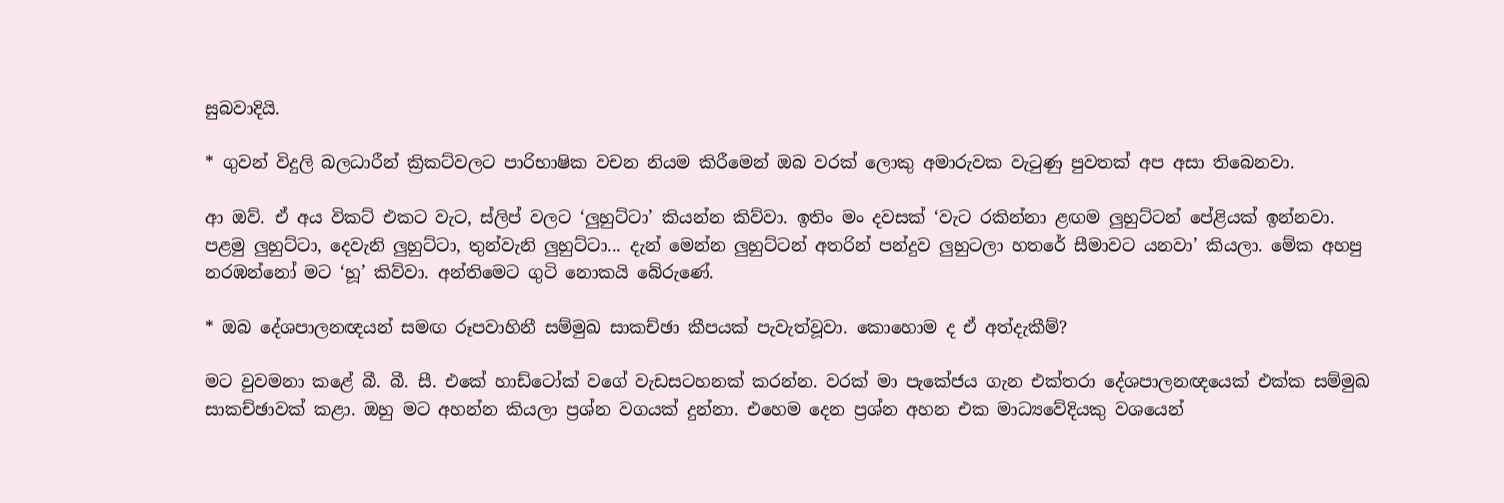සුබවාදියි.

* ගුවන් විදුලි බලධාරීන් ක්‍රිකට්වලට පාරිභාෂික වචන නියම කිරීමෙන් ඔබ වරක් ලොකු අමාරුවක වැටුණු පුවතක් අප අසා තිබෙනවා.

ආ ඔව්. ඒ අය විකට් එකට වැට, ස්ලිප් වලට ‘ලුහුට්ටා’ කියන්න කිව්වා. ඉතිං මං දවසක් ‘වැට රකින්නා ළඟම ලුහුට්ටන් පේළියක් ඉන්නවා. පළමු ලුහුට්ටා, දෙවැනි ලුහුට්ටා, තුන්වැනි ලුහුට්ටා... දැන් මෙන්න ලුහුට්ටන් අතරින් පන්දුව ලුහුටලා හතරේ සීමාවට යනවා’ කියලා. මේක අහපු නරඹන්නෝ මට ‘හූ’ කිව්වා. අන්තිමෙට ගුටි නොකයි බේරුණේ.

* ඔබ දේශපාලනඥයන් සමඟ රූපවාහිනී සම්මුඛ සාකච්ඡා කීපයක් පැවැත්වූවා. කොහොම ද ඒ අත්දැකීම්?

මට වුවමනා කළේ බී. බී. සී. එකේ හාඩ්ටෝක් වගේ වැඩසටහනක් කරන්න. වරක් මා පැකේජය ගැන එක්තරා දේශපාලනඥයෙක් එක්ක සම්මුඛ සාකච්ඡාවක් කළා. ඔහු මට අහන්න කියලා ප්‍රශ්න වගයක් දුන්නා. එහෙම දෙන ප්‍රශ්න අහන එක මාධ්‍යවේදියකු වශයෙන්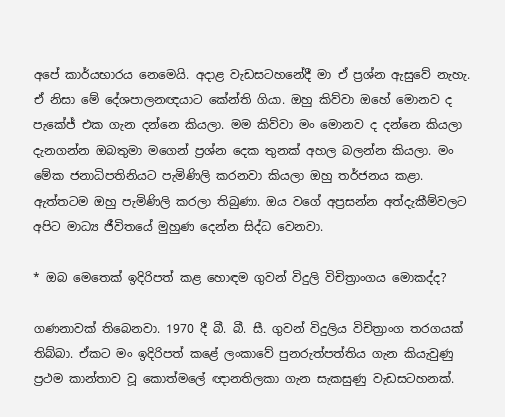අපේ කාර්යභාරය නෙමෙයි. අදාළ වැඩසටහනේදී මා ඒ ප්‍රශ්න ඇසුවේ නැහැ. ඒ නිසා මේ දේශපාලනඥයාට කේන්ති ගියා. ඔහු කිව්වා ඔහේ මොනව ද පැකේජ් එක ගැන දන්නෙ කියලා. මම කිව්වා මං මොනව ද දන්නෙ කියලා දැනගන්න ඔබතුමා මගෙන් ප්‍රශ්න දෙක තුනක් අහල බලන්න කියලා. මං මේක ජනාධිපතිනියට පැමිණිලි කරනවා කියලා ඔහු තර්ජනය කළා. ඇත්තටම ඔහු පැමිණිලි කරලා තිබුණා. ඔය වගේ අප්‍රසන්න අත්දැකීම්වලට අපිට මාධ්‍ය ජීවිතයේ මුහුණ දෙන්න සිද්ධ වෙනවා.

* ඔබ මෙතෙක් ඉදිරිපත් කළ හොඳම ගුවන් විදුලි විචිත්‍රාංගය මොකද්ද?

ගණනාවක් තිබෙනවා. 1970 දී බී. බී. සී. ගුවන් විදුලිය විචිත්‍රාංග තරගයක් තිබ්බා. ඒකට මං ඉදිරිපත් කළේ ලංකාවේ පුනරුත්පත්තිය ගැන කියැවුණු ප්‍රථම කාන්තාව වූ කොත්මලේ ඥානතිලකා ගැන සැකසුණු වැඩසටහනක්.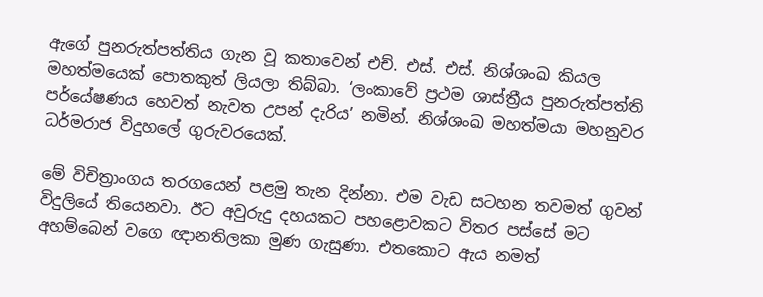ඇගේ පුනරුත්පත්තිය ගැන වූ කතාවෙන් එච්. එස්. එස්. නිශ්ශංඛ කියල මහත්මයෙක් පොතකුත් ලියලා තිබ්බා. ‘ලංකාවේ ප්‍රථම ශාස්ත්‍රීය පුනරුත්පත්ති පර්යේෂණය හෙවත් නැවත උපන් දැරිය’ නමින්. නිශ්ශංඛ මහත්මයා මහනුවර ධර්මරාජ විදුහලේ ගුරුවරයෙක්.

මේ විචිත්‍රාංගය තරගයෙන් පළමු තැන දින්නා. එම වැඩ සටහන තවමත් ගුවන් විදුලියේ තියෙනවා. ඊට අවුරුදු දහයකට පහළොවකට විතර පස්සේ මට අහම්බෙන් වගෙ ඥානතිලකා මුණ ගැසුණා. එතකොට ඇය නමත්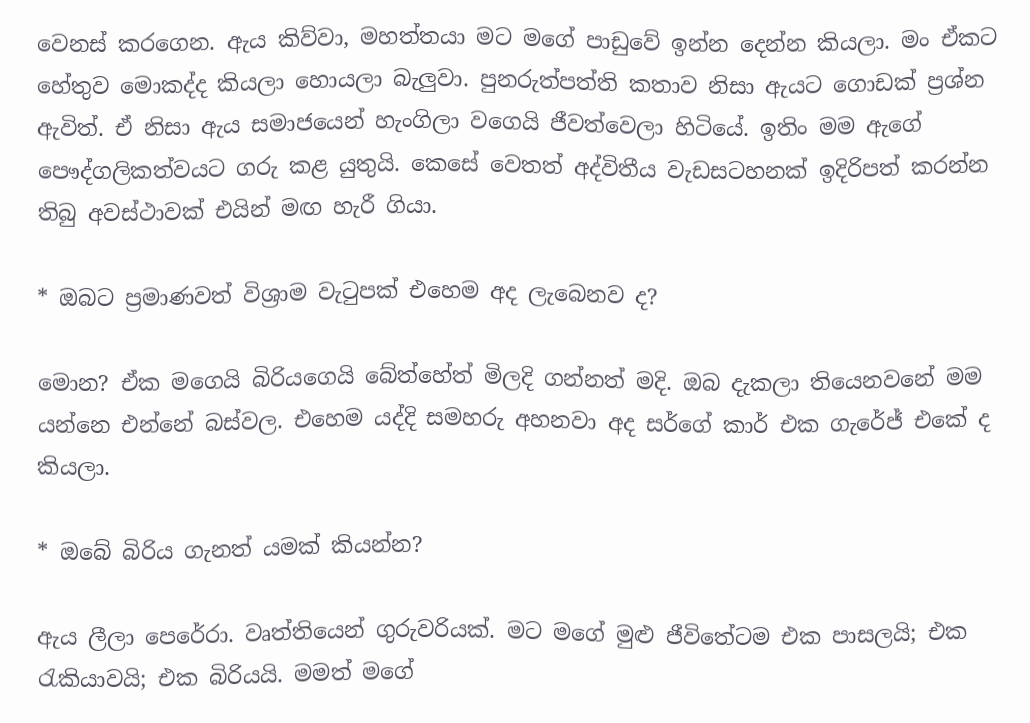වෙනස් කරගෙන. ඇය කිව්වා, මහත්තයා මට මගේ පාඩුවේ ඉන්න දෙන්න කියලා. මං ඒකට හේතුව මොකද්ද කියලා හොයලා බැලුවා. පුනරුත්පත්ති කතාව නිසා ඇයට ගොඩක් ප්‍රශ්න ඇවිත්. ඒ නිසා ඇය සමාජයෙන් හැංගිලා වගෙයි ජීවත්වෙලා හිටියේ. ඉතිං මම ඇගේ පෞද්ගලිකත්වයට ගරු කළ යුතුයි. කෙසේ වෙතත් අද්විතීය වැඩසටහනක් ඉදිරිපත් කරන්න තිබු අවස්ථාවක් එයින් මඟ හැරී ගියා.

* ඔබට ප්‍රමාණවත් විශ්‍රාම වැටුපක් එහෙම අද ලැබෙනව ද?

මොන? ඒක මගෙයි බිරියගෙයි බේත්හේත් මිලදි ගන්නත් මදි. ඔබ දැකලා තියෙනවනේ මම යන්නෙ එන්නේ බස්වල. එහෙම යද්දි සමහරු අහනවා අද සර්ගේ කාර් එක ගැරේජ් එකේ ද කියලා.

* ඔබේ බිරිය ගැනත් යමක් කියන්න?

ඇය ලීලා පෙරේරා. වෘත්තියෙන් ගුරුවරියක්. මට මගේ මුළු ජීවිතේටම එක පාසලයි; එක රැකියාවයි; එක බිරියයි. මමත් මගේ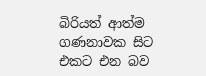බිරියත් ආත්ම ගණනාවක සිට එකට එන බව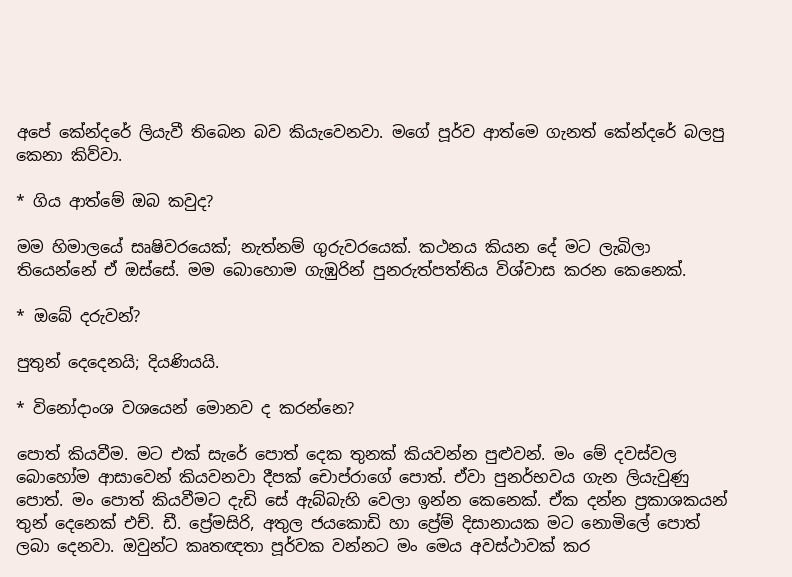අපේ කේන්දරේ ලියැවී තිබෙන බව කියැවෙනවා. මගේ පූර්ව ආත්මෙ ගැනත් කේන්දරේ බලපු කෙනා කිව්වා.

* ගිය ආත්මේ ඔබ කවුද?

මම හිමාලයේ සෘෂිවරයෙක්; නැත්නම් ගුරුවරයෙක්. කථනය කියන දේ මට ලැබිලා තියෙන්නේ ඒ ඔස්සේ. මම බොහොම ගැඹුරින් පුනරුත්පත්තිය විශ්වාස කරන කෙනෙක්.

* ඔබේ දරුවන්?

පුතුන් දෙදෙනයි; දියණියයි.

* විනෝදාංශ වශයෙන් මොනව ද කරන්නෙ?

පොත් කියවීම. මට එක් සැරේ පොත් දෙක තුනක් කියවන්න පුළුවන්. මං ‍මේ දවස්වල බොහෝම ආසාවෙන් කියවනවා දීපක් චොප්රාගේ පොත්. ඒවා පුනර්භවය ගැන ලියැවුණු පොත්. මං පොත් කියවීමට දැඩි සේ ඇබ්බැහි වෙලා ඉන්න කෙනෙක්. ඒක දන්න ප්‍රකාශකයන් තුන් දෙනෙක් එච්. ඩී. ප්‍රේමසිරි, අතුල ජයකොඩි හා ප්‍රේම් දිසානායක මට නොමිලේ පොත් ලබා දෙනවා. ඔවුන්ට කෘතඥතා පූර්වක වන්නට මං මෙය අවස්ථාවක් කර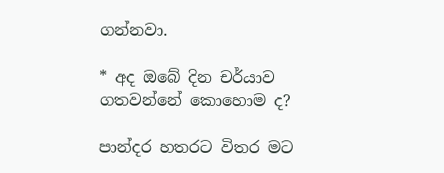ගන්නවා.

* අද ඔබේ දින චර්යාව ගතවන්නේ කොහොම ද?

පාන්දර හතරට විතර මට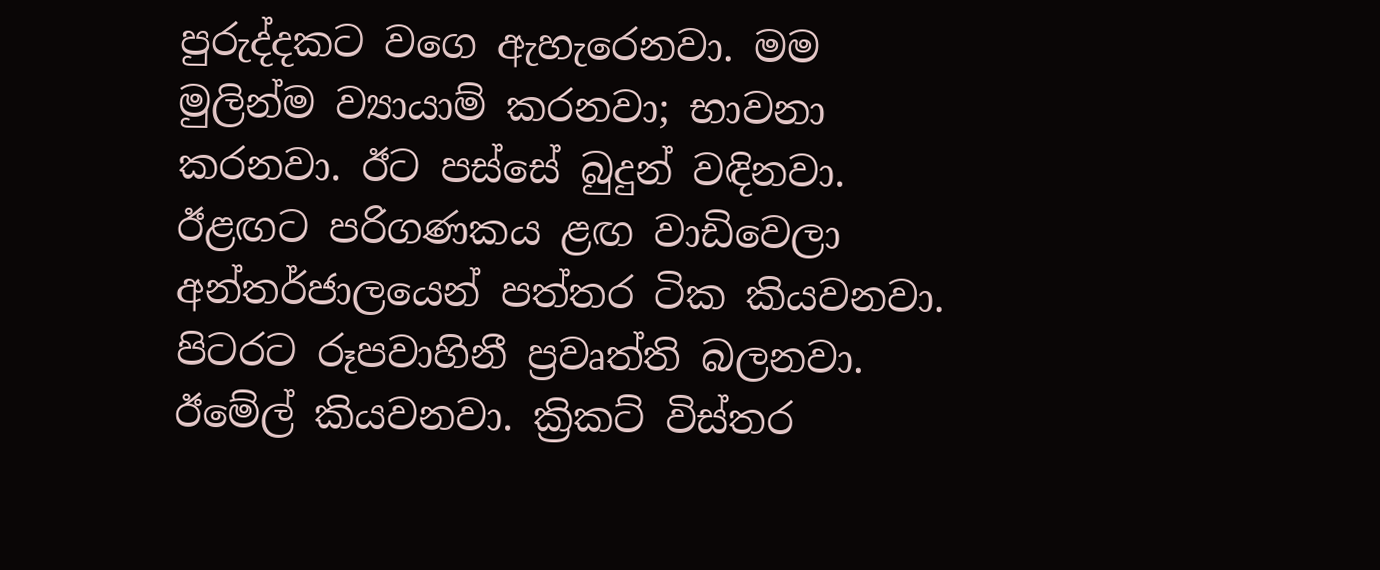පුරුද්දකට වගෙ ඇහැරෙනවා. මම මුලින්ම ව්‍යායාම් කරනවා; භාවනා කරනවා. ඊට පස්සේ බුදුන් වඳිනවා. ඊළඟට පරිගණකය ළඟ වාඩිවෙලා අන්තර්ජාලයෙන් පත්තර ටික කියවනවා. පිටරට රූපවාහිනී ප්‍රවෘත්ති බලනවා. ඊමේල් කියවනවා. ක්‍රිකට් විස්තර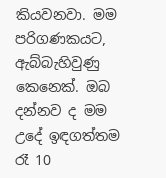කියවනවා. මම පරිගණකයට, ඇබ්බැහිවුණු කෙනෙක්. ඔබ දන්නව ද මම උදේ ඉඳගත්තම රෑ 10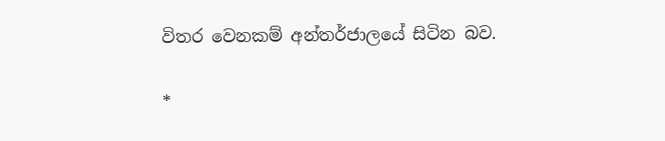විතර වෙනකම් අන්තර්ජාලයේ සිටින බව.

*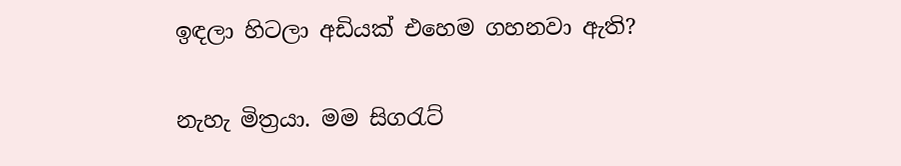ඉඳලා හිටලා අඩියක් එහෙම ගහනවා ඇති?

නැහැ මිත්‍රයා. මම සිගරැට්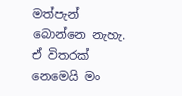මත්පැන් බොන්නෙ නැහැ. ඒ විතරක් නෙමෙයි මං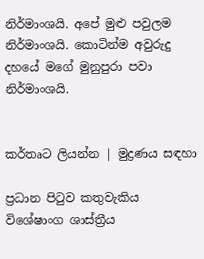නිර්මාංශයි. අපේ මුළු පවුලම නිර්මාංශයි. කොටින්ම අවුරුදු දහයේ මගේ මුනුපුරා පවා නිර්මාංශයි.


කර්තෘට ලියන්න | මුද්‍රණය සඳහා

ප්‍රධාන පිටුව කතුවැකිය විශේෂාංග ශාස්ත්‍රීය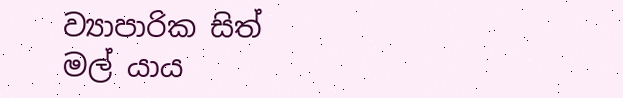ව්‍යාපාරික සිත් මල් යාය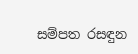සම්පත රසඳුන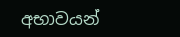අභාවයන්